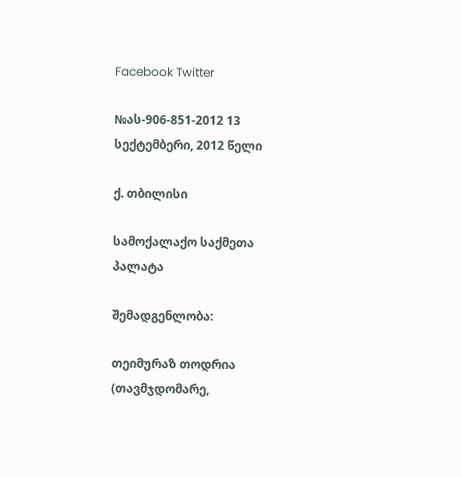Facebook Twitter

№ას-906-851-2012 13 სექტემბერი, 2012 წელი

ქ. თბილისი

სამოქალაქო საქმეთა პალატა

შემადგენლობა:

თეიმურაზ თოდრია (თავმჯდომარე,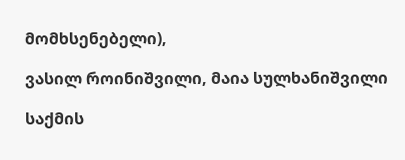მომხსენებელი),

ვასილ როინიშვილი, მაია სულხანიშვილი

საქმის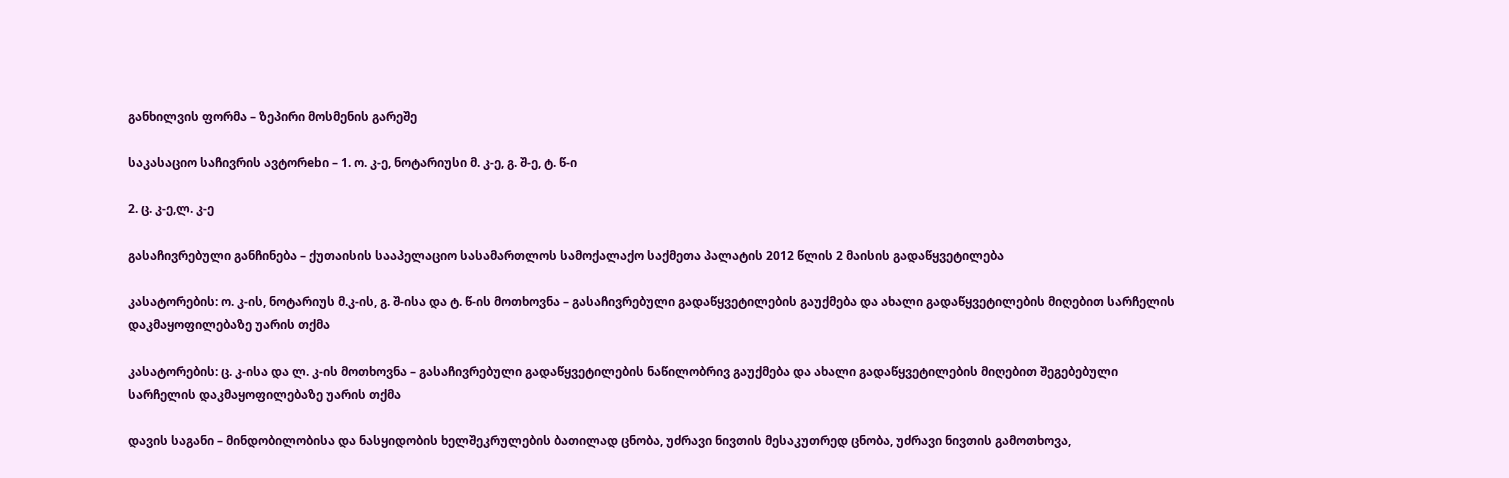განხილვის ფორმა – ზეპირი მოსმენის გარეშე

საკასაციო საჩივრის ავტორebი – 1. ო. კ-ე, ნოტარიუსი მ. კ-ე, გ. შ-ე, ტ. წ-ი

2. ც. კ-ე,ლ. კ-ე

გასაჩივრებული განჩინება – ქუთაისის სააპელაციო სასამართლოს სამოქალაქო საქმეთა პალატის 2012 წლის 2 მაისის გადაწყვეტილება

კასატორების: ო. კ-ის, ნოტარიუს მ.კ-ის, გ. შ-ისა და ტ. წ-ის მოთხოვნა – გასაჩივრებული გადაწყვეტილების გაუქმება და ახალი გადაწყვეტილების მიღებით სარჩელის დაკმაყოფილებაზე უარის თქმა

კასატორების: ც. კ-ისა და ლ. კ-ის მოთხოვნა – გასაჩივრებული გადაწყვეტილების ნაწილობრივ გაუქმება და ახალი გადაწყვეტილების მიღებით შეგებებული სარჩელის დაკმაყოფილებაზე უარის თქმა

დავის საგანი – მინდობილობისა და ნასყიდობის ხელშეკრულების ბათილად ცნობა, უძრავი ნივთის მესაკუთრედ ცნობა, უძრავი ნივთის გამოთხოვა,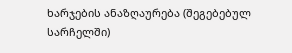ხარჯების ანაზღაურება (შეგებებულ სარჩელში)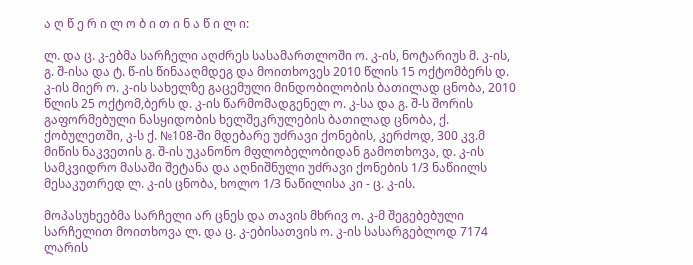ა ღ წ ე რ ი ლ ო ბ ი თ ი ნ ა წ ი ლ ი:

ლ. და ც. კ-ებმა სარჩელი აღძრეს სასამართლოში ო. კ-ის, ნოტარიუს მ. კ-ის, გ. შ-ისა და ტ. წ-ის წინააღმდეგ და მოითხოვეს 2010 წლის 15 ოქტომბერს დ. კ-ის მიერ ო. კ-ის სახელზე გაცემული მინდობილობის ბათილად ცნობა, 2010 წლის 25 ოქტომ,ბერს დ. კ-ის წარმომადგენელ ო. კ-სა და გ. შ-ს შორის გაფორმებული ნასყიდობის ხელშეკრულების ბათილად ცნობა, ქ. ქობულეთში, კ-ს ქ. №108-ში მდებარე უძრავი ქონების, კერძოდ, 300 კვ.მ მიწის ნაკვეთის გ. შ-ის უკანონო მფლობელობიდან გამოთხოვა, დ. კ-ის სამკვიდრო მასაში შეტანა და აღნიშნული უძრავი ქონების 1/3 ნაწიილს მესაკუთრედ ლ. კ-ის ცნობა, ხოლო 1/3 ნაწილისა კი - ც. კ-ის.

მოპასუხეებმა სარჩელი არ ცნეს და თავის მხრივ ო. კ-მ შეგებებული სარჩელით მოითხოვა ლ. და ც. კ-ებისათვის ო. კ-ის სასარგებლოდ 7174 ლარის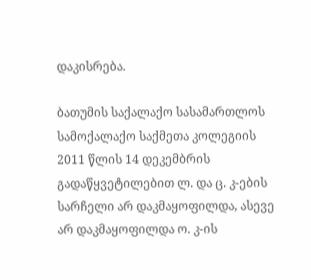დაკისრება.

ბათუმის საქალაქო სასამართლოს სამოქალაქო საქმეთა კოლეგიის 2011 წლის 14 დეკემბრის გადაწყვეტილებით ლ. და ც. კ-ების სარჩელი არ დაკმაყოფილდა, ასევე არ დაკმაყოფილდა ო. კ-ის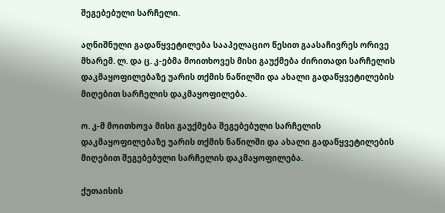შეგებებული სარჩელი.

აღნიშნული გადაწყვეტილება სააპელაციო წესით გაასაჩივრეს ორივე მხარემ. ლ. და ც. კ-ებმა მოითხოვეს მისი გაუქმება ძირითადი სარჩელის დაკმაყოფილებაზე უარის თქმის ნაწილში და ახალი გადაწყვეტილების მიღებით სარჩელის დაკმაყოფილება.

ო. კ-მ მოითხოვა მისი გაუქმება შეგებებული სარჩელის დაკმაყოფილებაზე უარის თქმის ნაწილში და ახალი გადაწყვეტილების მიღებით შეგებებული სარჩელის დაკმაყოფილება.

ქუთაისის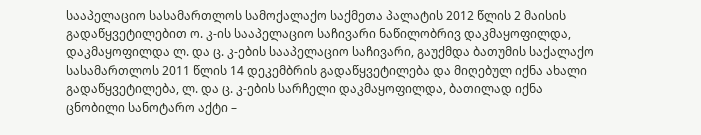სააპელაციო სასამართლოს სამოქალაქო საქმეთა პალატის 2012 წლის 2 მაისის გადაწყვეტილებით ო. კ-ის სააპელაციო საჩივარი ნაწილობრივ დაკმაყოფილდა, დაკმაყოფილდა ლ. და ც. კ-ების სააპელაციო საჩივარი, გაუქმდა ბათუმის საქალაქო სასამართლოს 2011 წლის 14 დეკემბრის გადაწყვეტილება და მიღებულ იქნა ახალი გადაწყვეტილება, ლ. და ც. კ-ების სარჩელი დაკმაყოფილდა, ბათილად იქნა ცნობილი სანოტარო აქტი –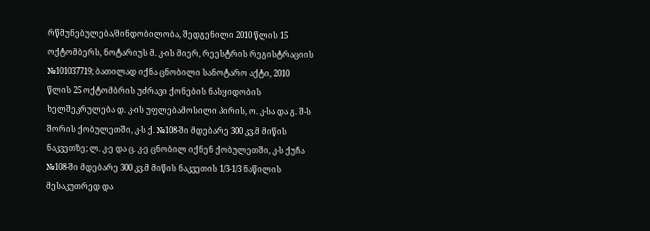რწმუნებულება/მინდობილობა, შედგენილი 2010 წლის 15 ოქტომბერს, ნოტარიუს მ. კ-ის მიერ, რეესტრის რეგისტრაციის №101037719; ბათილად იქნა ცნობილი სანოტარო აქტი, 2010 წლის 25 ოქტომბრის უძრავი ქონების ნასყიდობის ხელშეკრულება დ. კ-ის უფლებამოსილი პირის, ო. კ-სა და გ. შ-ს შორის ქობულეთში, კ-ს ქ. №108-ში მდებარე 300 კვ.მ მიწის ნაკვეთზე; ლ. კ-ე და ც. კ-ე ცნობილ იქნენ ქობულეთში, კ-ს ქუჩა №108-ში მდებარე 300 კვ.მ მიწის ნაკვეთის 1/3-1/3 ნაწილის მესაკუთრედ და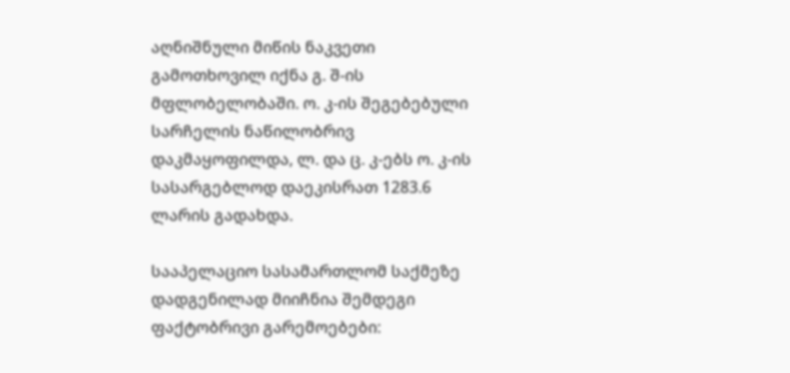აღნიშნული მიწის ნაკვეთი გამოთხოვილ იქნა გ. შ-ის მფლობელობაში. ო. კ-ის შეგებებული სარჩელის ნაწილობრივ დაკმაყოფილდა, ლ. და ც. კ-ებს ო. კ-ის სასარგებლოდ დაეკისრათ 1283.6 ლარის გადახდა.

სააპელაციო სასამართლომ საქმეზე დადგენილად მიიჩნია შემდეგი ფაქტობრივი გარემოებები: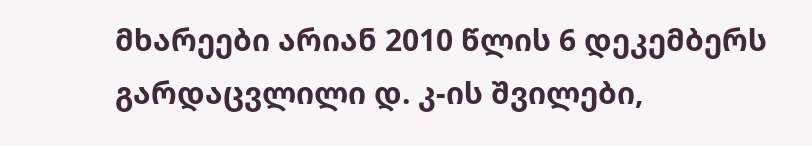მხარეები არიან 2010 წლის 6 დეკემბერს გარდაცვლილი დ. კ-ის შვილები,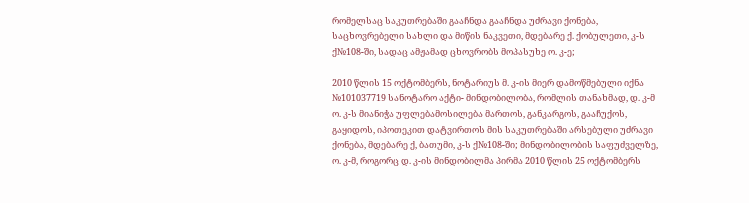რომელსაც საკუთრებაში გააჩნდა გააჩნდა უძრავი ქონება, საცხოვრებელი სახლი და მიწის ნაკვეთი, მდებარე ქ. ქობულეთი, კ-ს ქ№108-ში, სადაც ამჟამად ცხოვრობს მოპასუხე ო. კ-ე;

2010 წლის 15 ოქტომბერს, ნოტარიუს მ. კ-ის მიერ დამოწმებული იქნა №101037719 სანოტარო აქტი- მინდობილობა, რომლის თანახმად, დ. კ-მ ო. კ-ს მიანიჭა უფლებამოსილება მართოს, განკარგოს, გააჩუქოს, გაყიდოს, იპოთეკით დატვირთოს მის საკუთრებაში არსებული უძრავი ქონება, მდებარე ქ, ბათუმი, კ-ს ქ№108-ში; მინდობილობის საფუძველზე, ო. კ-მ, როგორც დ. კ-ის მინდობილმა პირმა 2010 წლის 25 ოქტომბერს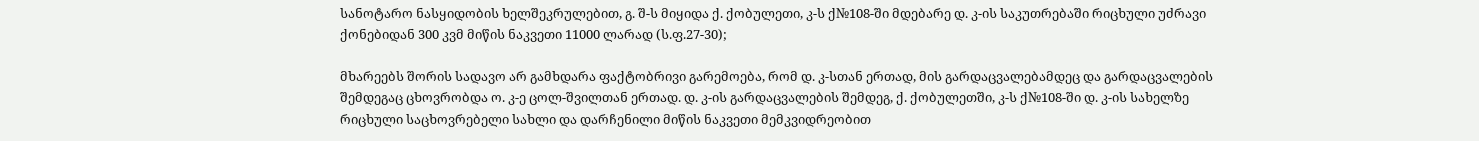სანოტარო ნასყიდობის ხელშეკრულებით, გ. შ-ს მიყიდა ქ. ქობულეთი, კ-ს ქ№108-ში მდებარე დ. კ-ის საკუთრებაში რიცხული უძრავი ქონებიდან 300 კვმ მიწის ნაკვეთი 11000 ლარად (ს.ფ.27-30);

მხარეებს შორის სადავო არ გამხდარა ფაქტობრივი გარემოება, რომ დ. კ-სთან ერთად, მის გარდაცვალებამდეც და გარდაცვალების შემდეგაც ცხოვრობდა ო. კ-ე ცოლ-შვილთან ერთად. დ. კ-ის გარდაცვალების შემდეგ, ქ. ქობულეთში, კ-ს ქ№108-ში დ. კ-ის სახელზე რიცხული საცხოვრებელი სახლი და დარჩენილი მიწის ნაკვეთი მემკვიდრეობით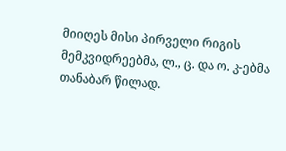მიიღეს მისი პირველი რიგის მემკვიდრეებმა, ლ., ც. და ო. კ-ებმა თანაბარ წილად.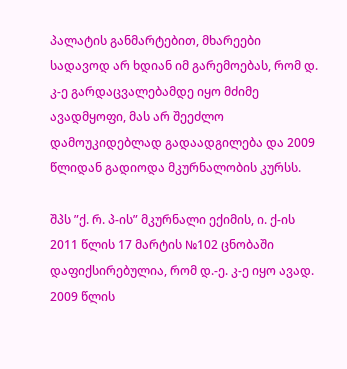პალატის განმარტებით, მხარეები სადავოდ არ ხდიან იმ გარემოებას, რომ დ. კ-ე გარდაცვალებამდე იყო მძიმე ავადმყოფი, მას არ შეეძლო დამოუკიდებლად გადაადგილება და 2009 წლიდან გადიოდა მკურნალობის კურსს.

შპს ”ქ. რ. პ-ის” მკურნალი ექიმის, ი. ქ-ის 2011 წლის 17 მარტის №102 ცნობაში დაფიქსირებულია, რომ დ.-ე. კ-ე იყო ავად. 2009 წლის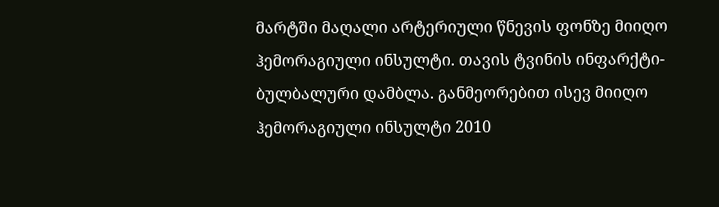მარტში მაღალი არტერიული წნევის ფონზე მიიღო ჰემორაგიული ინსულტი. თავის ტვინის ინფარქტი-ბულბალური დამბლა. განმეორებით ისევ მიიღო ჰემორაგიული ინსულტი 2010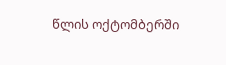წლის ოქტომბერში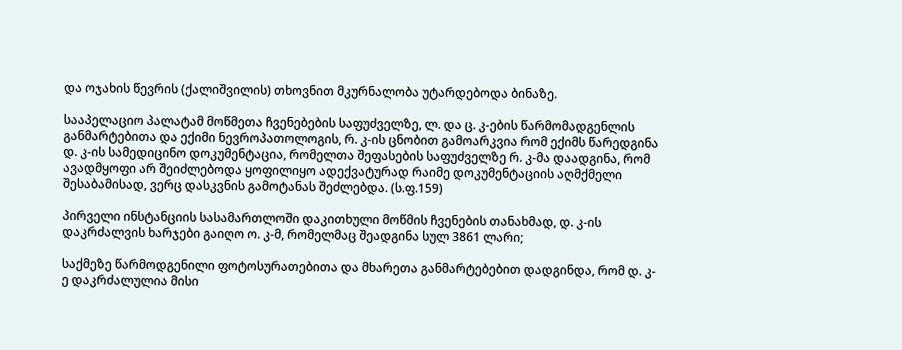და ოჯახის წევრის (ქალიშვილის) თხოვნით მკურნალობა უტარდებოდა ბინაზე.

სააპელაციო პალატამ მოწმეთა ჩვენებების საფუძველზე, ლ. და ც. კ-ების წარმომადგენლის განმარტებითა და ექიმი ნევროპათოლოგის, რ. კ-ის ცნობით გამოარკვია რომ ექიმს წარედგინა დ. კ-ის სამედიცინო დოკუმენტაცია, რომელთა შეფასების საფუძველზე რ. კ-მა დაადგინა, რომ ავადმყოფი არ შეიძლებოდა ყოფილიყო ადექვატურად რაიმე დოკუმენტაციის აღმქმელი შესაბამისად, ვერც დასკვნის გამოტანას შეძლებდა. (ს.ფ.159)

პირველი ინსტანციის სასამართლოში დაკითხული მოწმის ჩვენების თანახმად, დ. კ-ის დაკრძალვის ხარჯები გაიღო ო. კ-მ, რომელმაც შეადგინა სულ 3861 ლარი;

საქმეზე წარმოდგენილი ფოტოსურათებითა და მხარეთა განმარტებებით დადგინდა, რომ დ. კ-ე დაკრძალულია მისი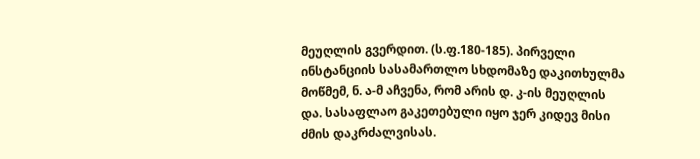მეუღლის გვერდით. (ს.ფ.180-185). პირველი ინსტანციის სასამართლო სხდომაზე დაკითხულმა მოწმემ, ნ. ა-მ აჩვენა, რომ არის დ. კ-ის მეუღლის და. სასაფლაო გაკეთებული იყო ჯერ კიდევ მისი ძმის დაკრძალვისას.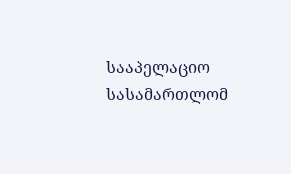სააპელაციო სასამართლომ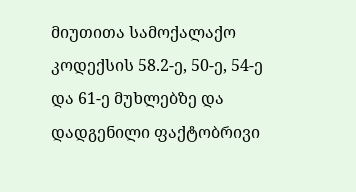მიუთითა სამოქალაქო კოდექსის 58.2-ე, 50-ე, 54-ე და 61-ე მუხლებზე და დადგენილი ფაქტობრივი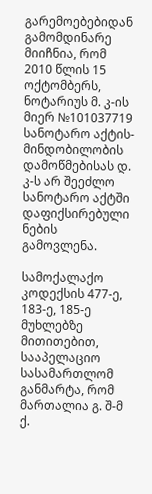გარემოებებიდან გამომდინარე მიიჩნია, რომ 2010 წლის 15 ოქტომბერს, ნოტარიუს მ. კ-ის მიერ №101037719 სანოტარო აქტის- მინდობილობის დამოწმებისას დ. კ-ს არ შეეძლო სანოტარო აქტში დაფიქსირებული ნების გამოვლენა.

სამოქალაქო კოდექსის 477-ე, 183-ე, 185-ე მუხლებზე მითითებით, სააპელაციო სასამართლომ განმარტა, რომ მართალია გ. შ-მ ქ.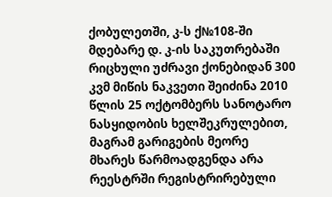ქობულეთში, კ-ს ქ№108-ში მდებარე დ. კ-ის საკუთრებაში რიცხული უძრავი ქონებიდან 300 კვმ მიწის ნაკვეთი შეიძინა 2010 წლის 25 ოქტომბერს სანოტარო ნასყიდობის ხელშეკრულებით, მაგრამ გარიგების მეორე მხარეს წარმოადგენდა არა რეესტრში რეგისტრირებული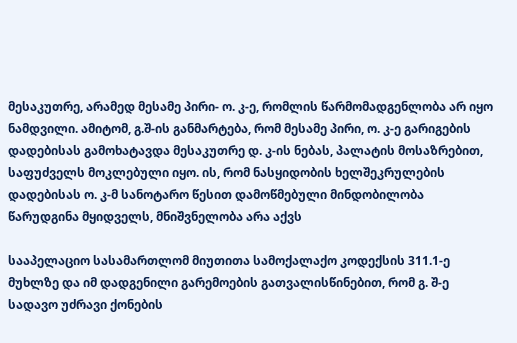მესაკუთრე, არამედ მესამე პირი- ო. კ-ე, რომლის წარმომადგენლობა არ იყო ნამდვილი. ამიტომ, გ.შ-ის განმარტება, რომ მესამე პირი, ო. კ-ე გარიგების დადებისას გამოხატავდა მესაკუთრე დ. კ-ის ნებას, პალატის მოსაზრებით, საფუძველს მოკლებული იყო. ის, რომ ნასყიდობის ხელშეკრულების დადებისას ო. კ-მ სანოტარო წესით დამოწმებული მინდობილობა წარუდგინა მყიდველს, მნიშვნელობა არა აქვს

სააპელაციო სასამართლომ მიუთითა სამოქალაქო კოდექსის 311.1-ე მუხლზე და იმ დადგენილი გარემოების გათვალისწინებით, რომ გ. შ-ე სადავო უძრავი ქონების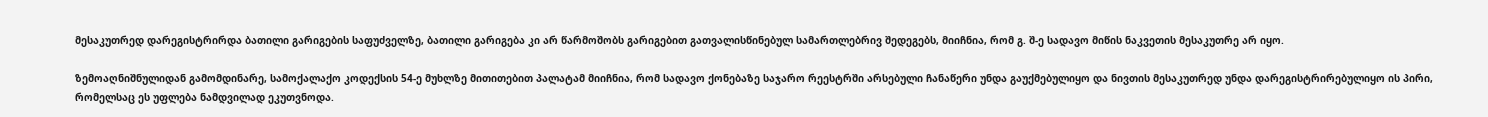მესაკუთრედ დარეგისტრირდა ბათილი გარიგების საფუძველზე, ბათილი გარიგება კი არ წარმოშობს გარიგებით გათვალისწინებულ სამართლებრივ შედეგებს, მიიჩნია, რომ გ. შ-ე სადავო მიწის ნაკვეთის მესაკუთრე არ იყო.

ზემოაღნიშნულიდან გამომდინარე, სამოქალაქო კოდექსის 54-ე მუხლზე მითითებით პალატამ მიიჩნია, რომ სადავო ქონებაზე საჯარო რეესტრში არსებული ჩანაწერი უნდა გაუქმებულიყო და ნივთის მესაკუთრედ უნდა დარეგისტრირებულიყო ის პირი, რომელსაც ეს უფლება ნამდვილად ეკუთვნოდა.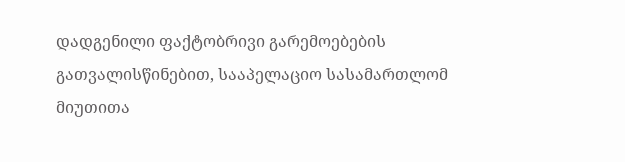დადგენილი ფაქტობრივი გარემოებების გათვალისწინებით, სააპელაციო სასამართლომ მიუთითა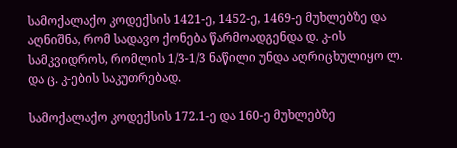სამოქალაქო კოდექსის 1421-ე, 1452-ე, 1469-ე მუხლებზე და აღნიშნა, რომ სადავო ქონება წარმოადგენდა დ. კ-ის სამკვიდროს, რომლის 1/3-1/3 ნაწილი უნდა აღრიცხულიყო ლ. და ც. კ-ების საკუთრებად.

სამოქალაქო კოდექსის 172.1-ე და 160-ე მუხლებზე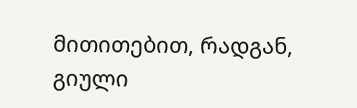მითითებით, რადგან, გიული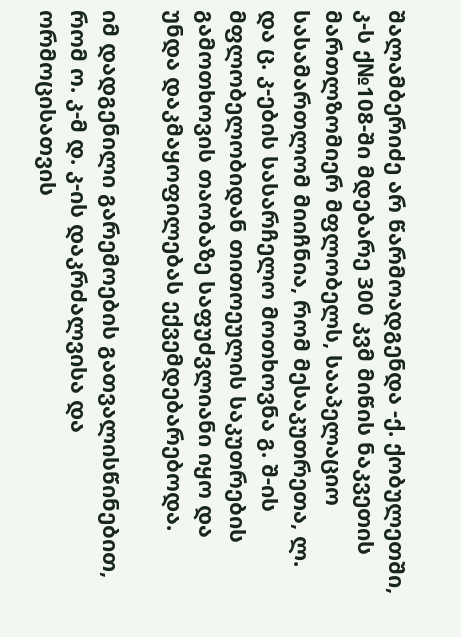შალამბერიძე არ წარმოადგენდა -ქ. ქობულეთში, კ-ს ქ№108-ში მდებარე 300 კვმ მიწის ნაკვეთის მართლზომიერ მფლობელს, სააპელაციო სასამართლომ მიიჩნია, რომ მესაკუთრეთა, ლ. და ც. კ-ების სასარჩელო მოთხოვნა გ. შ-ის მფლობელობიდან თითოეულის საკუთრების გამოთხოვის თაობაზე საფუძვლიანი იყო და უნდა დაკმაყოფილებას ექვემდებარებოდა.

იმ დადგენილი გარემოების გათვალისწინებით, რომ ო. კ-მ დ. კ-ის დაკრძალვისა და ორმოცისათვის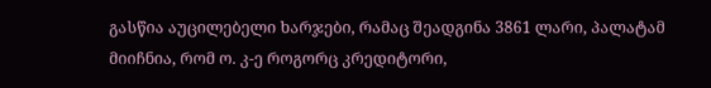გასწია აუცილებელი ხარჯები, რამაც შეადგინა 3861 ლარი, პალატამ მიიჩნია, რომ ო. კ-ე როგორც კრედიტორი,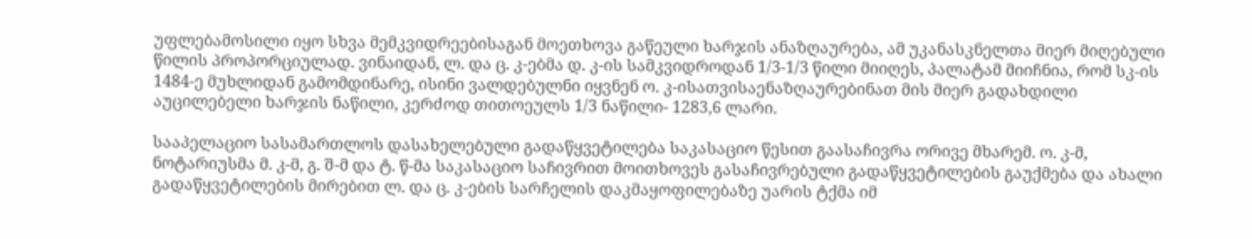უფლებამოსილი იყო სხვა მემკვიდრეებისაგან მოეთხოვა გაწეული ხარჯის ანაზღაურება, ამ უკანასკნელთა მიერ მიღებული წილის პროპორციულად. ვინაიდან, ლ. და ც. კ-ებმა დ. კ-ის სამკვიდროდან 1/3-1/3 წილი მიიღეს, პალატამ მიიჩნია, რომ სკ-ის 1484-ე მუხლიდან გამომდინარე, ისინი ვალდებულნი იყვნენ ო. კ-ისათვისაენაზღაურებინათ მის მიერ გადახდილი აუცილებელი ხარჯის ნაწილი, კერძოდ თითოეულს 1/3 ნაწილი- 1283,6 ლარი.

სააპელაციო სასამართლოს დასახელებული გადაწყვეტილება საკასაციო წესით გაასაჩივრა ორივე მხარემ. ო. კ-მ, ნოტარიუსმა მ. კ-მ, გ. შ-მ და ტ. წ-მა საკასაციო საჩივრით მოითხოვეს გასაჩივრებული გადაწყვეტილების გაუქმება და ახალი გადაწყვეტილების მირებით ლ. და ც. კ-ების სარჩელის დაკმაყოფილებაზე უარის ტქმა იმ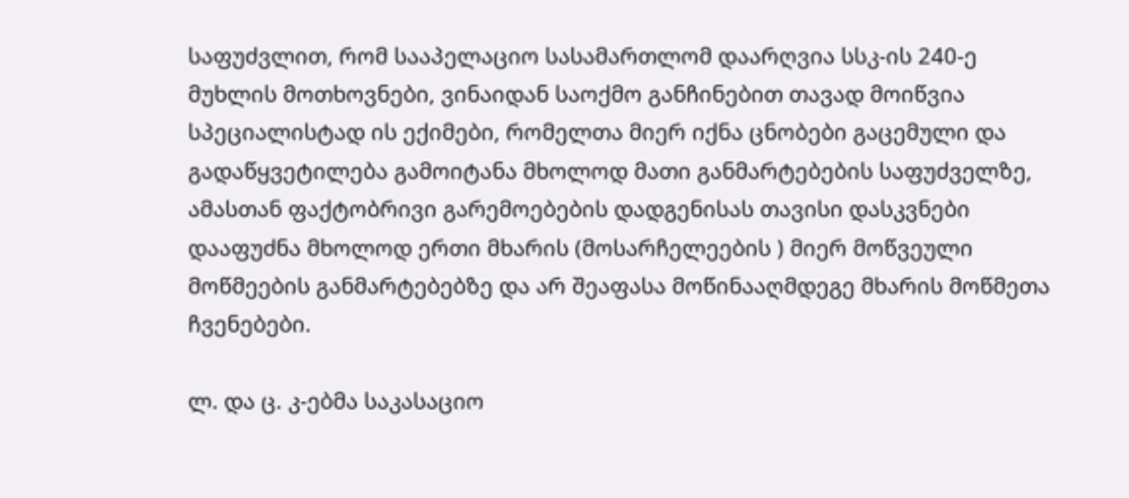საფუძვლით, რომ სააპელაციო სასამართლომ დაარღვია სსკ-ის 240-ე მუხლის მოთხოვნები, ვინაიდან საოქმო განჩინებით თავად მოიწვია სპეციალისტად ის ექიმები, რომელთა მიერ იქნა ცნობები გაცემული და გადაწყვეტილება გამოიტანა მხოლოდ მათი განმარტებების საფუძველზე, ამასთან ფაქტობრივი გარემოებების დადგენისას თავისი დასკვნები დააფუძნა მხოლოდ ერთი მხარის (მოსარჩელეების ) მიერ მოწვეული მოწმეების განმარტებებზე და არ შეაფასა მოწინააღმდეგე მხარის მოწმეთა ჩვენებები.

ლ. და ც. კ-ებმა საკასაციო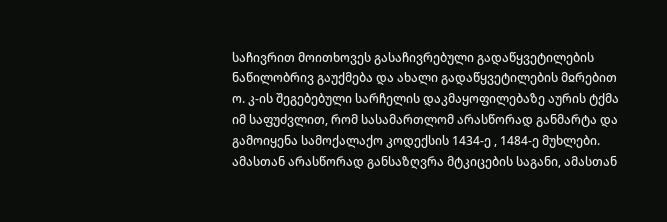საჩივრით მოითხოვეს გასაჩივრებული გადაწყვეტილების ნაწილობრივ გაუქმება და ახალი გადაწყვეტილების მჲრებით ო. კ-ის შეგებებული სარჩელის დაკმაყოფილებაზე აურის ტქმა იმ საფუძვლით, რომ სასამართლომ არასწორად განმარტა და გამოიყენა სამოქალაქო კოდექსის 1434-ე , 1484-ე მუხლები. ამასთან არასწორად განსაზღვრა მტკიცების საგანი, ამასთან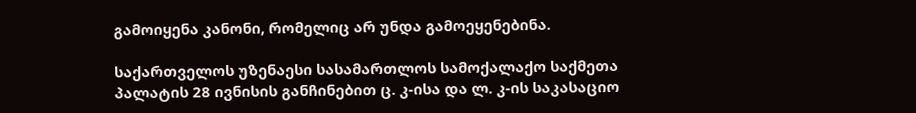გამოიყენა კანონი, რომელიც არ უნდა გამოეყენებინა.

საქართველოს უზენაესი სასამართლოს სამოქალაქო საქმეთა პალატის 28 ივნისის განჩინებით ც. კ-ისა და ლ. კ-ის საკასაციო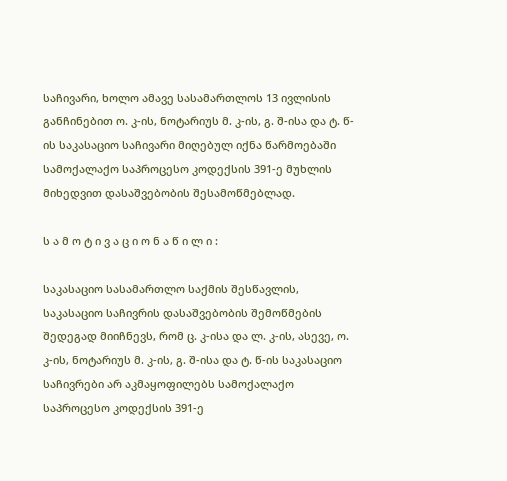საჩივარი, ხოლო ამავე სასამართლოს 13 ივლისის განჩინებით ო. კ-ის, ნოტარიუს მ. კ-ის, გ. შ-ისა და ტ. წ-ის საკასაციო საჩივარი მიღებულ იქნა წარმოებაში სამოქალაქო საპროცესო კოდექსის 391-ე მუხლის მიხედვით დასაშვებობის შესამოწმებლად.

ს ა მ ო ტ ი ვ ა ც ი ო ნ ა წ ი ლ ი :

საკასაციო სასამართლო საქმის შესწავლის, საკასაციო საჩივრის დასაშვებობის შემოწმების შედეგად მიიჩნევს, რომ ც. კ-ისა და ლ. კ-ის, ასევე, ო. კ-ის, ნოტარიუს მ. კ-ის, გ. შ-ისა და ტ. წ-ის საკასაციო საჩივრები არ აკმაყოფილებს სამოქალაქო საპროცესო კოდექსის 391-ე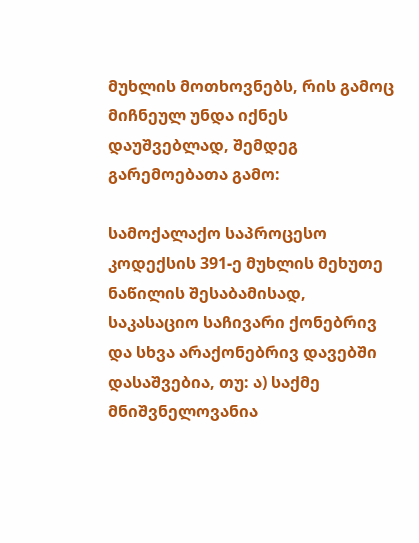მუხლის მოთხოვნებს, რის გამოც მიჩნეულ უნდა იქნეს დაუშვებლად, შემდეგ გარემოებათა გამო:

სამოქალაქო საპროცესო კოდექსის 391-ე მუხლის მეხუთე ნაწილის შესაბამისად, საკასაციო საჩივარი ქონებრივ და სხვა არაქონებრივ დავებში დასაშვებია, თუ: ა) საქმე მნიშვნელოვანია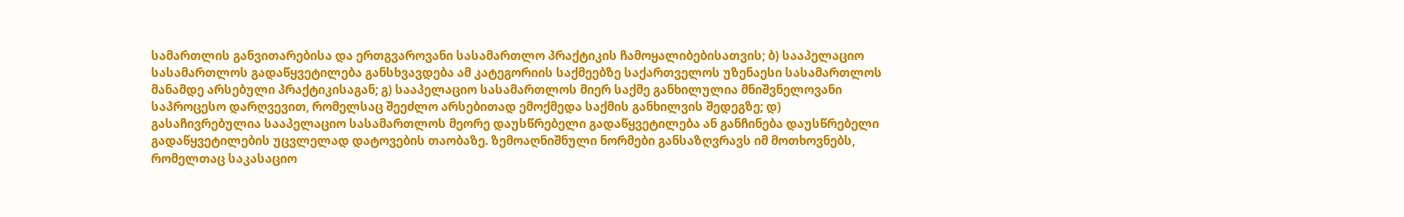სამართლის განვითარებისა და ერთგვაროვანი სასამართლო პრაქტიკის ჩამოყალიბებისათვის; ბ) სააპელაციო სასამართლოს გადაწყვეტილება განსხვავდება ამ კატეგორიის საქმეებზე საქართველოს უზენაესი სასამართლოს მანამდე არსებული პრაქტიკისაგან; გ) სააპელაციო სასამართლოს მიერ საქმე განხილულია მნიშვნელოვანი საპროცესო დარღვევით, რომელსაც შეეძლო არსებითად ემოქმედა საქმის განხილვის შედეგზე; დ) გასაჩივრებულია სააპელაციო სასამართლოს მეორე დაუსწრებელი გადაწყვეტილება ან განჩინება დაუსწრებელი გადაწყვეტილების უცვლელად დატოვების თაობაზე. ზემოაღნიშნული ნორმები განსაზღვრავს იმ მოთხოვნებს, რომელთაც საკასაციო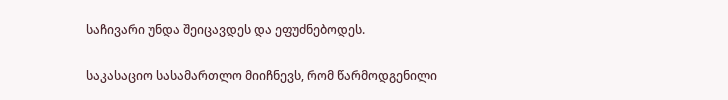საჩივარი უნდა შეიცავდეს და ეფუძნებოდეს.

საკასაციო სასამართლო მიიჩნევს, რომ წარმოდგენილი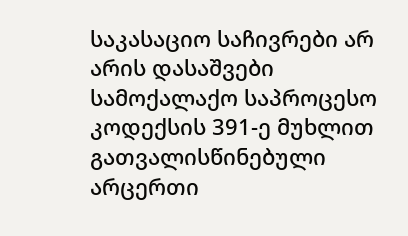საკასაციო საჩივრები არ არის დასაშვები სამოქალაქო საპროცესო კოდექსის 391-ე მუხლით გათვალისწინებული არცერთი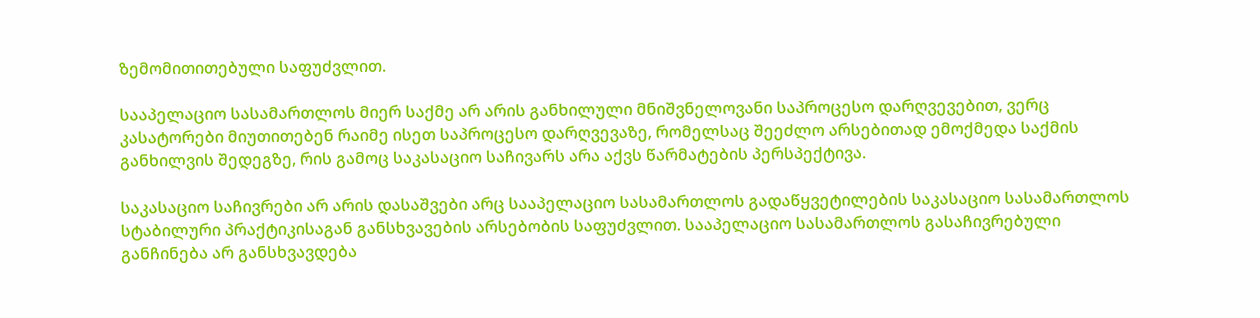ზემომითითებული საფუძვლით.

სააპელაციო სასამართლოს მიერ საქმე არ არის განხილული მნიშვნელოვანი საპროცესო დარღვევებით, ვერც კასატორები მიუთითებენ რაიმე ისეთ საპროცესო დარღვევაზე, რომელსაც შეეძლო არსებითად ემოქმედა საქმის განხილვის შედეგზე, რის გამოც საკასაციო საჩივარს არა აქვს წარმატების პერსპექტივა.

საკასაციო საჩივრები არ არის დასაშვები არც სააპელაციო სასამართლოს გადაწყვეტილების საკასაციო სასამართლოს სტაბილური პრაქტიკისაგან განსხვავების არსებობის საფუძვლით. სააპელაციო სასამართლოს გასაჩივრებული განჩინება არ განსხვავდება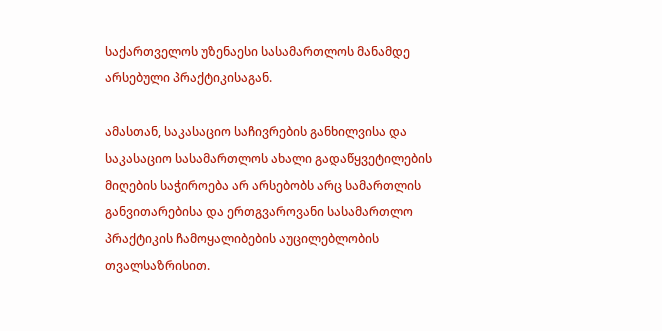საქართველოს უზენაესი სასამართლოს მანამდე არსებული პრაქტიკისაგან.

ამასთან, საკასაციო საჩივრების განხილვისა და საკასაციო სასამართლოს ახალი გადაწყვეტილების მიღების საჭიროება არ არსებობს არც სამართლის განვითარებისა და ერთგვაროვანი სასამართლო პრაქტიკის ჩამოყალიბების აუცილებლობის თვალსაზრისით.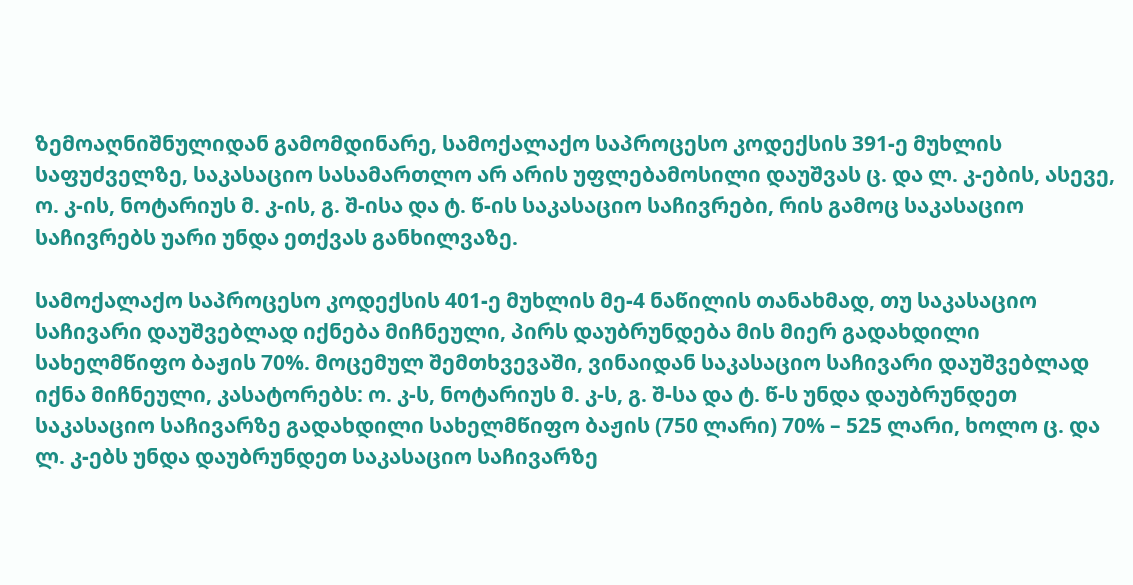ზემოაღნიშნულიდან გამომდინარე, სამოქალაქო საპროცესო კოდექსის 391-ე მუხლის საფუძველზე, საკასაციო სასამართლო არ არის უფლებამოსილი დაუშვას ც. და ლ. კ-ების, ასევე, ო. კ-ის, ნოტარიუს მ. კ-ის, გ. შ-ისა და ტ. წ-ის საკასაციო საჩივრები, რის გამოც საკასაციო საჩივრებს უარი უნდა ეთქვას განხილვაზე.

სამოქალაქო საპროცესო კოდექსის 401-ე მუხლის მე-4 ნაწილის თანახმად, თუ საკასაციო საჩივარი დაუშვებლად იქნება მიჩნეული, პირს დაუბრუნდება მის მიერ გადახდილი სახელმწიფო ბაჟის 70%. მოცემულ შემთხვევაში, ვინაიდან საკასაციო საჩივარი დაუშვებლად იქნა მიჩნეული, კასატორებს: ო. კ-ს, ნოტარიუს მ. კ-ს, გ. შ-სა და ტ. წ-ს უნდა დაუბრუნდეთ საკასაციო საჩივარზე გადახდილი სახელმწიფო ბაჟის (750 ლარი) 70% – 525 ლარი, ხოლო ც. და ლ. კ-ებს უნდა დაუბრუნდეთ საკასაციო საჩივარზე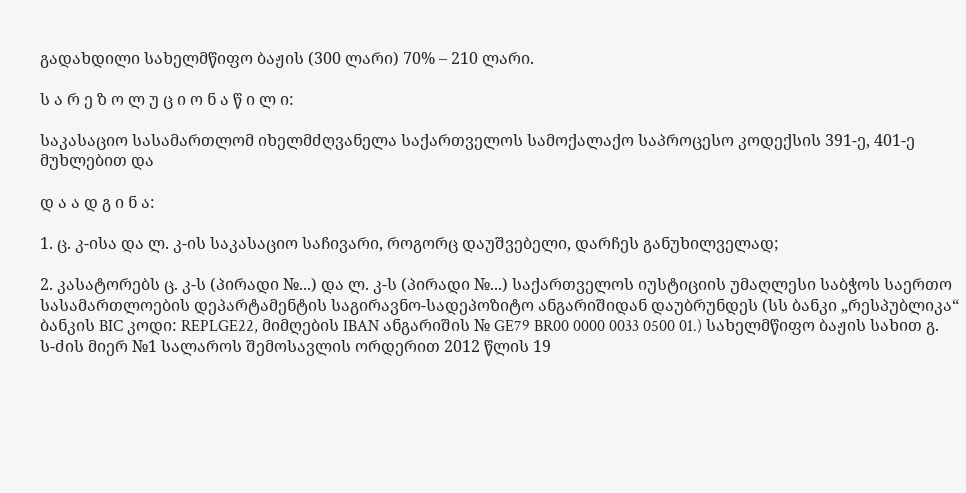გადახდილი სახელმწიფო ბაჟის (300 ლარი) 70% – 210 ლარი.

ს ა რ ე ზ ო ლ უ ც ი ო ნ ა წ ი ლ ი:

საკასაციო სასამართლომ იხელმძღვანელა საქართველოს სამოქალაქო საპროცესო კოდექსის 391-ე, 401-ე მუხლებით და

დ ა ა დ გ ი ნ ა:

1. ც. კ-ისა და ლ. კ-ის საკასაციო საჩივარი, როგორც დაუშვებელი, დარჩეს განუხილველად;

2. კასატორებს ც. კ-ს (პირადი №...) და ლ. კ-ს (პირადი №...) საქართველოს იუსტიციის უმაღლესი საბჭოს საერთო სასამართლოების დეპარტამენტის საგირავნო-სადეპოზიტო ანგარიშიდან დაუბრუნდეს (სს ბანკი „რესპუბლიკა“ ბანკის BIC კოდი: REPLGE22, მიმღების IBAN ანგარიშის № GE79 BR00 0000 0033 0500 01.) სახელმწიფო ბაჟის სახით გ. ს-ძის მიერ №1 სალაროს შემოსავლის ორდერით 2012 წლის 19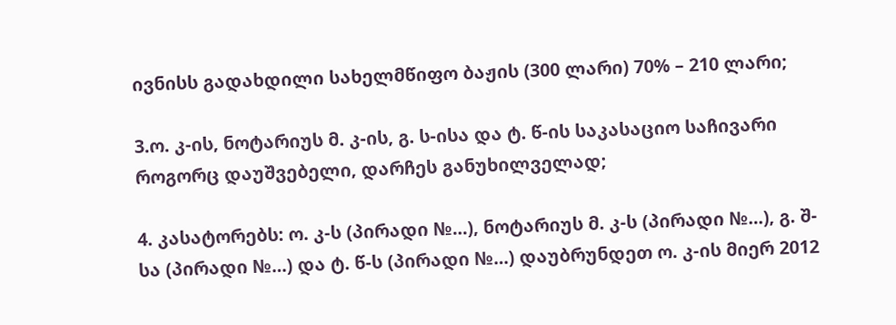ივნისს გადახდილი სახელმწიფო ბაჟის (300 ლარი) 70% – 210 ლარი;

3.ო. კ-ის, ნოტარიუს მ. კ-ის, გ. ს-ისა და ტ. წ-ის საკასაციო საჩივარი როგორც დაუშვებელი, დარჩეს განუხილველად;

4. კასატორებს: ო. კ-ს (პირადი №...), ნოტარიუს მ. კ-ს (პირადი №...), გ. შ-სა (პირადი №...) და ტ. წ-ს (პირადი №...) დაუბრუნდეთ ო. კ-ის მიერ 2012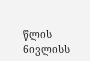წლის 6ივლისს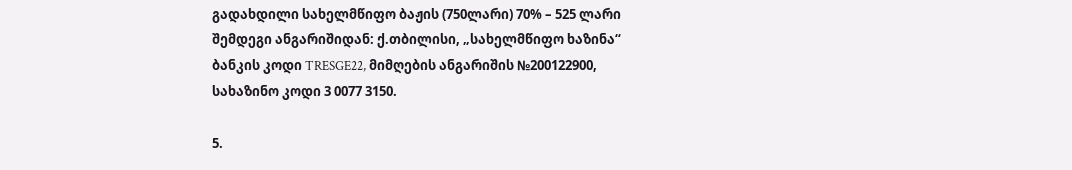გადახდილი სახელმწიფო ბაჟის (750ლარი) 70% – 525 ლარი შემდეგი ანგარიშიდან: ქ.თბილისი, „სახელმწიფო ხაზინა“ ბანკის კოდი TRESGE22, მიმღების ანგარიშის №200122900, სახაზინო კოდი 3 0077 3150.

5.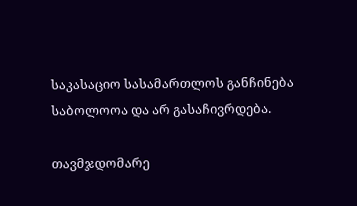საკასაციო სასამართლოს განჩინება საბოლოოა და არ გასაჩივრდება.

თავმჯდომარე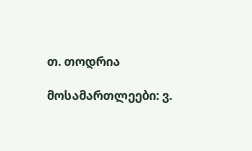თ. თოდრია

მოსამართლეები: ვ.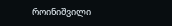როინიშვილი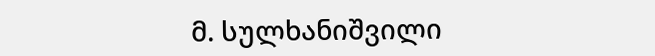მ. სულხანიშვილი